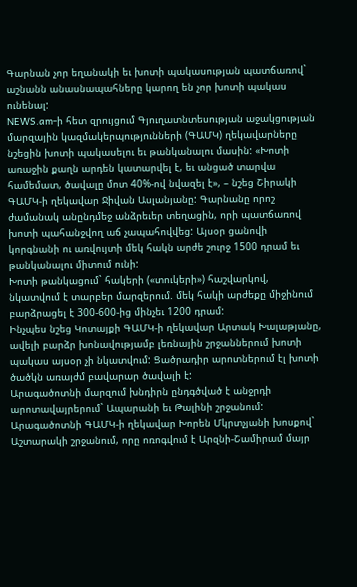Գարնան չոր եղանակի եւ խոտի պակասության պատճառով` աշնանն անասնապահները կարող են չոր խոտի պակաս ունենալ:
NEWS.am-ի հետ զրույցում Գյուղատնտեսության աջակցության մարզային կազմակերպությունների (ԳԱՄԿ) ղեկավարները նշեցին խոտի պակասելու եւ թանկանալու մասին: «Խոտի առաջին քաղն արդեն կատարվել է, եւ անցած տարվա համեմատ, ծավալը մոտ 40%-ով նվազել է», – նշեց Շիրակի ԳԱՄԿ-ի ղեկավար Ջիվան Ասլանյանը: Գարնանը որոշ ժամանակ անընդմեջ անձրեւեր տեղացին, որի պատճառով խոտի պահանջվող աճ չապահովվեց: Այսօր ցանովի կորգնանի ու առվույտի մեկ հակն արժե շուրջ 1500 դրամ եւ թանկանալու միտում ունի:
Խոտի թանկացում` հակերի («տուկերի») հաշվարկով, նկատվում է տարբեր մարզերում. մեկ հակի արժեքը միջինում բարձրացել է 300-600-ից մինչեւ 1200 դրամ:
Ինչպես նշեց Կոտայքի ԳԱՄԿ-ի ղեկավար Արտակ Խալաթյանը, ավելի բարձր խոնավությամբ լեռնային շրջաններում խոտի պակաս այսօր չի նկատվում: Ցածրադիր արոտներում էլ խոտի ծածկն առայժմ բավարար ծավալի է:
Արագածոտնի մարզում խնդիրն ընդգծված է անջրդի արոտավայրերում` Ապարանի եւ Թալինի շրջանում: Արագածոտնի ԳԱՄԿ-ի ղեկավար Խորեն Մկրտչյանի խոսքով` Աշտարակի շրջանում, որը ոռոգվում է Արզնի-Շամիրամ մայր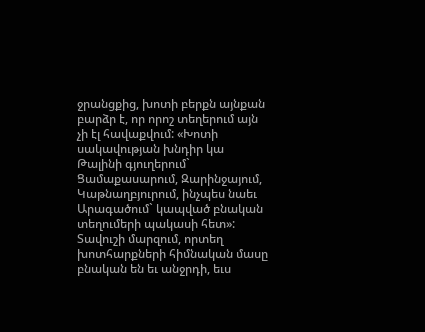ջրանցքից, խոտի բերքն այնքան բարձր է, որ որոշ տեղերում այն չի էլ հավաքվում: «Խոտի սակավության խնդիր կա Թալինի գյուղերում` Ցամաքասարում, Զարինջայում, Կաթնաղբյուրում, ինչպես նաեւ Արագածում` կապված բնական տեղումերի պակասի հետ»:
Տավուշի մարզում, որտեղ խոտհարքների հիմնական մասը բնական են եւ անջրդի, եւս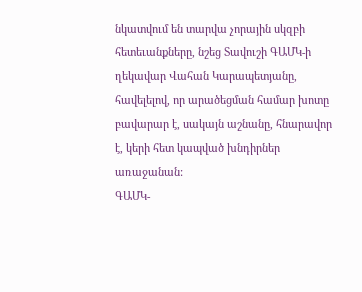նկատվում են տարվա չորային սկզբի հետեւանքները, նշեց Տավուշի ԳԱՄԿ-ի ղեկավար Վահան Կարապետյանը, հավելելով, որ արածեցման համար խոտը բավարար է, սակայն աշնանը, հնարավոր է, կերի հետ կապված խնդիրներ առաջանան:
ԳԱՄԿ-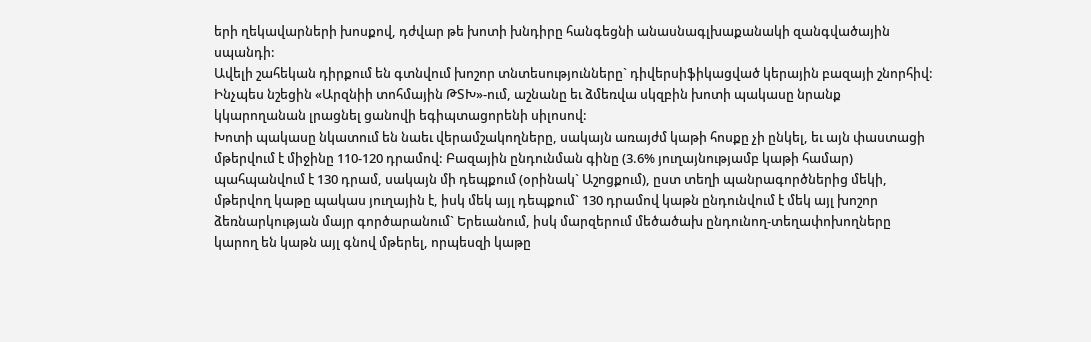երի ղեկավարների խոսքով, դժվար թե խոտի խնդիրը հանգեցնի անասնագլխաքանակի զանգվածային սպանդի:
Ավելի շահեկան դիրքում են գտնվում խոշոր տնտեսությունները` դիվերսիֆիկացված կերային բազայի շնորհիվ: Ինչպես նշեցին «Արզնիի տոհմային ԹՏԽ»-ում, աշնանը եւ ձմեռվա սկզբին խոտի պակասը նրանք կկարողանան լրացնել ցանովի եգիպտացորենի սիլոսով:
Խոտի պակասը նկատում են նաեւ վերամշակողները, սակայն առայժմ կաթի հոսքը չի ընկել, եւ այն փաստացի մթերվում է միջինը 110-120 դրամով: Բազային ընդունման գինը (3.6% յուղայնությամբ կաթի համար) պահպանվում է 130 դրամ, սակայն մի դեպքում (օրինակ` Աշոցքում), ըստ տեղի պանրագործներից մեկի, մթերվող կաթը պակաս յուղային է, իսկ մեկ այլ դեպքում` 130 դրամով կաթն ընդունվում է մեկ այլ խոշոր ձեռնարկության մայր գործարանում` Երեւանում, իսկ մարզերում մեծածախ ընդունող-տեղափոխողները կարող են կաթն այլ գնով մթերել, որպեսզի կաթը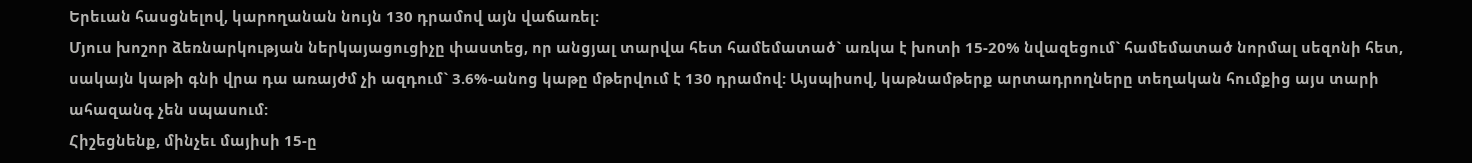Երեւան հասցնելով, կարողանան նույն 130 դրամով այն վաճառել:
Մյուս խոշոր ձեռնարկության ներկայացուցիչը փաստեց, որ անցյալ տարվա հետ համեմատած` առկա է խոտի 15-20% նվազեցում` համեմատած նորմալ սեզոնի հետ, սակայն կաթի գնի վրա դա առայժմ չի ազդում` 3.6%-անոց կաթը մթերվում է 130 դրամով: Այսպիսով, կաթնամթերք արտադրողները տեղական հումքից այս տարի ահազանգ չեն սպասում:
Հիշեցնենք, մինչեւ մայիսի 15-ը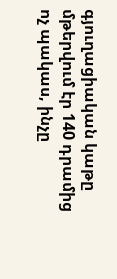գյուղացիական կաթը մթերվում էր 140 դրամից ոչ պակաս, ինչը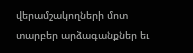վերամշակողների մոտ տարբեր արձագանքներ եւ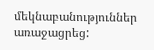մեկնաբանություններ առաջացրեց: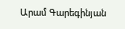Արամ Գարեգինյան